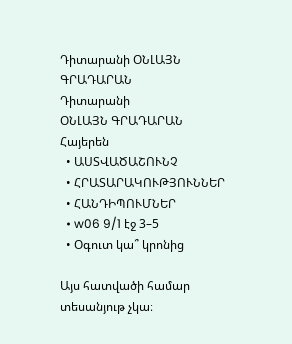Դիտարանի ՕՆԼԱՅՆ ԳՐԱԴԱՐԱՆ
Դիտարանի
ՕՆԼԱՅՆ ԳՐԱԴԱՐԱՆ
Հայերեն
  • ԱՍՏՎԱԾԱՇՈՒՆՉ
  • ՀՐԱՏԱՐԱԿՈՒԹՅՈՒՆՆԵՐ
  • ՀԱՆԴԻՊՈՒՄՆԵՐ
  • w06 9/1 էջ 3–5
  • Օգուտ կա՞ կրոնից

Այս հատվածի համար տեսանյութ չկա։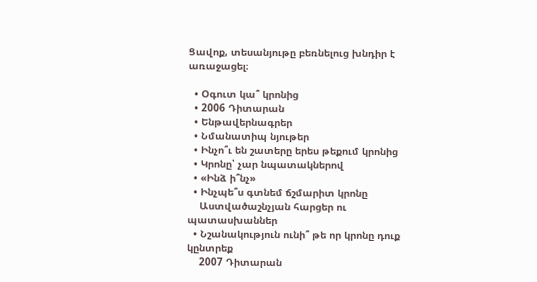Ցավոք, տեսանյութը բեռնելուց խնդիր է առաջացել։

  • Օգուտ կա՞ կրոնից
  • 2006 Դիտարան
  • Ենթավերնագրեր
  • Նմանատիպ նյութեր
  • Ինչո՞ւ են շատերը երես թեքում կրոնից
  • Կրոնը՝ չար նպատակներով
  • «Ինձ ի՞նչ»
  • Ինչպե՞ս գտնեմ ճշմարիտ կրոնը
    Աստվածաշնչյան հարցեր ու պատասխաններ
  • Նշանակություն ունի՞ թե որ կրոնը դուք կընտրեք
    2007 Դիտարան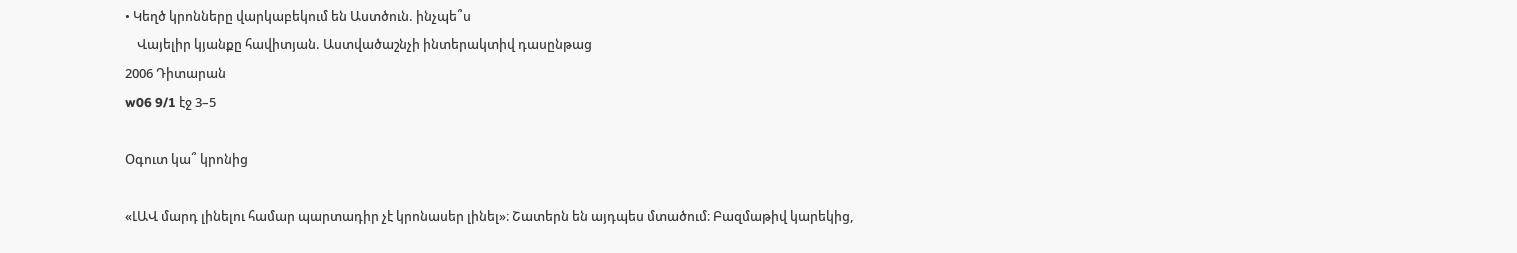• Կեղծ կրոնները վարկաբեկում են Աստծուն. ինչպե՞ս
    Վայելիր կյանքը հավիտյան. Աստվածաշնչի ինտերակտիվ դասընթաց
2006 Դիտարան
w06 9/1 էջ 3–5

Օգուտ կա՞ կրոնից

«ԼԱՎ մարդ լինելու համար պարտադիր չէ կրոնասեր լինել»։ Շատերն են այդպես մտածում։ Բազմաթիվ կարեկից,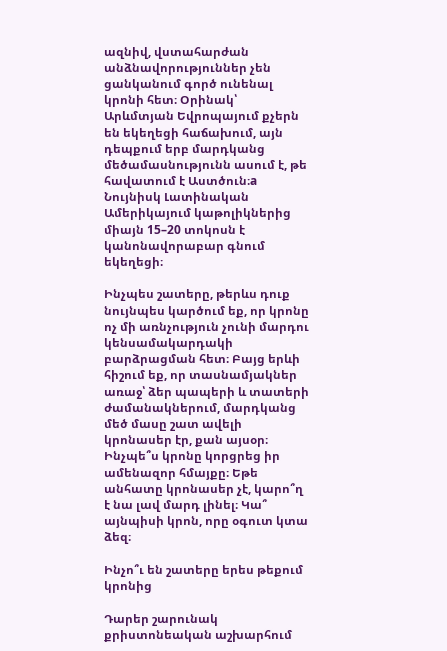ազնիվ, վստահարժան անձնավորություններ չեն ցանկանում գործ ունենալ կրոնի հետ։ Օրինակ՝ Արևմտյան Եվրոպայում քչերն են եկեղեցի հաճախում, այն դեպքում երբ մարդկանց մեծամասնությունն ասում է, թե հավատում է Աստծուն։a Նույնիսկ Լատինական Ամերիկայում կաթոլիկներից միայն 15–20 տոկոսն է կանոնավորաբար գնում եկեղեցի։

Ինչպես շատերը, թերևս դուք նույնպես կարծում եք, որ կրոնը ոչ մի առնչություն չունի մարդու կենսամակարդակի բարձրացման հետ։ Բայց երևի հիշում եք, որ տասնամյակներ առաջ՝ ձեր պապերի և տատերի ժամանակներում, մարդկանց մեծ մասը շատ ավելի կրոնասեր էր, քան այսօր։ Ինչպե՞ս կրոնը կորցրեց իր ամենազոր հմայքը։ Եթե անհատը կրոնասեր չէ, կարո՞ղ է նա լավ մարդ լինել։ Կա՞ այնպիսի կրոն, որը օգուտ կտա ձեզ։

Ինչո՞ւ են շատերը երես թեքում կրոնից

Դարեր շարունակ քրիստոնեական աշխարհում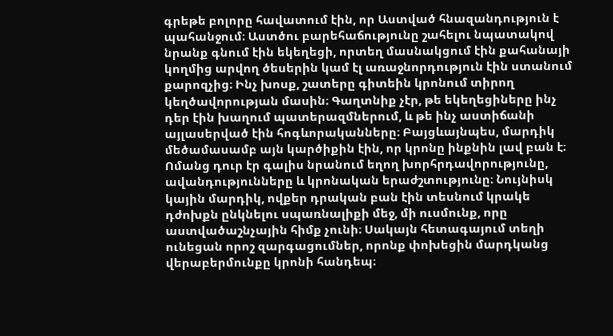գրեթե բոլորը հավատում էին, որ Աստված հնազանդություն է պահանջում։ Աստծու բարեհաճությունը շահելու նպատակով նրանք գնում էին եկեղեցի, որտեղ մասնակցում էին քահանայի կողմից արվող ծեսերին կամ էլ առաջնորդություն էին ստանում քարոզչից։ Ինչ խոսք, շատերը գիտեին կրոնում տիրող կեղծավորության մասին։ Գաղտնիք չէր, թե եկեղեցիները ինչ դեր էին խաղում պատերազմներում, և թե ինչ աստիճանի այլասերված էին հոգևորականները։ Բայցևայնպես, մարդիկ մեծամասամբ այն կարծիքին էին, որ կրոնը ինքնին լավ բան է։ Ոմանց դուր էր գալիս նրանում եղող խորհրդավորությունը, ավանդությունները և կրոնական երաժշտությունը։ Նույնիսկ կային մարդիկ, ովքեր դրական բան էին տեսնում կրակե դժոխքն ընկնելու սպառնալիքի մեջ, մի ուսմունք, որը աստվածաշնչային հիմք չունի։ Սակայն հետագայում տեղի ունեցան որոշ զարգացումներ, որոնք փոխեցին մարդկանց վերաբերմունքը կրոնի հանդեպ։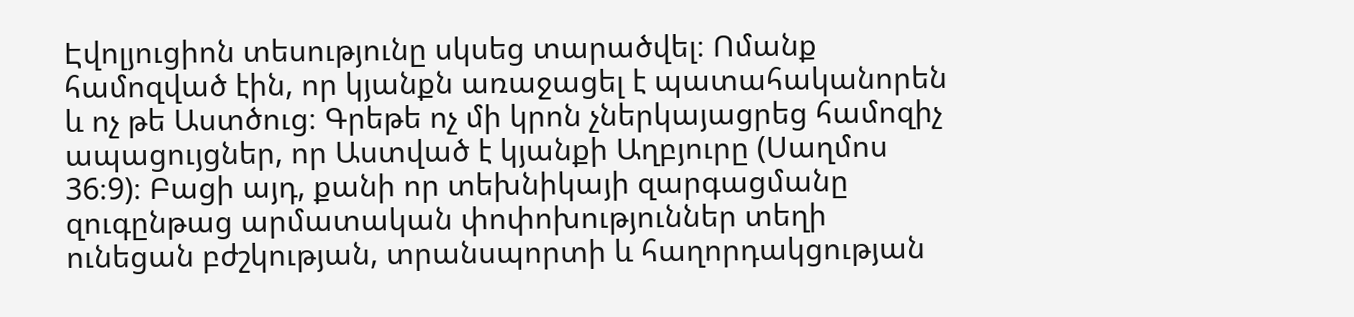Էվոլյուցիոն տեսությունը սկսեց տարածվել։ Ոմանք համոզված էին, որ կյանքն առաջացել է պատահականորեն և ոչ թե Աստծուց։ Գրեթե ոչ մի կրոն չներկայացրեց համոզիչ ապացույցներ, որ Աստված է կյանքի Աղբյուրը (Սաղմոս 36։9)։ Բացի այդ, քանի որ տեխնիկայի զարգացմանը զուգընթաց արմատական փոփոխություններ տեղի ունեցան բժշկության, տրանսպորտի և հաղորդակցության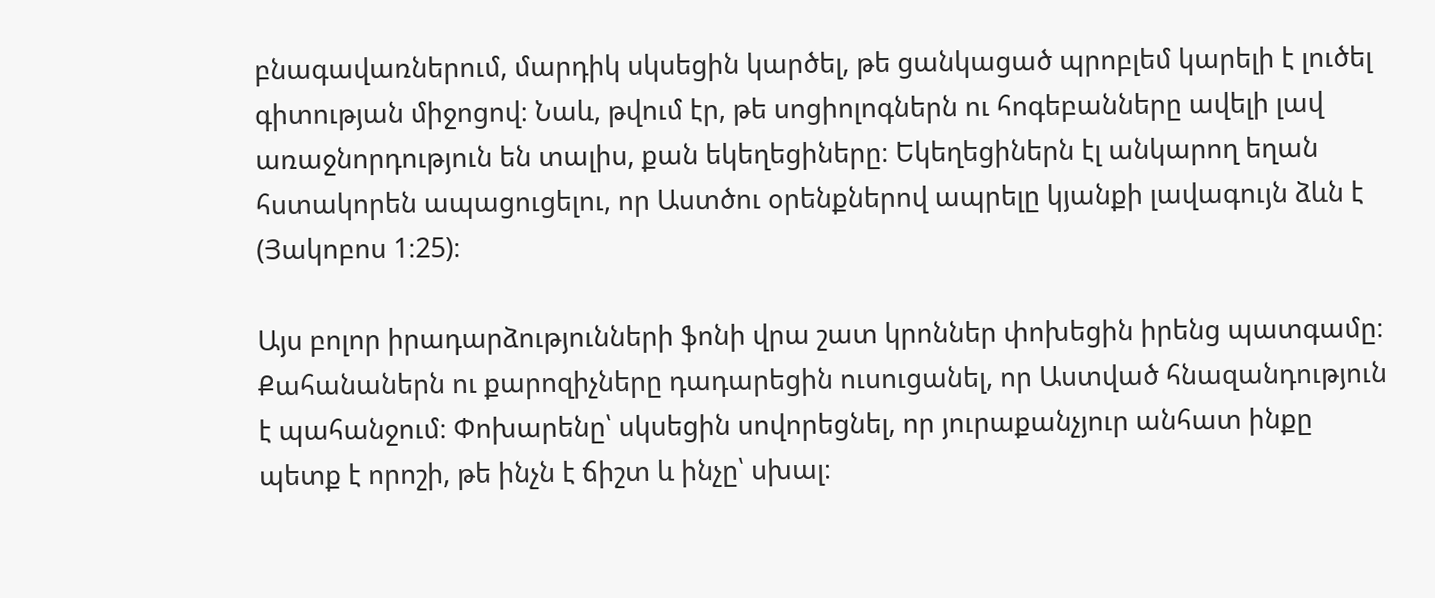բնագավառներում, մարդիկ սկսեցին կարծել, թե ցանկացած պրոբլեմ կարելի է լուծել գիտության միջոցով։ Նաև, թվում էր, թե սոցիոլոգներն ու հոգեբանները ավելի լավ առաջնորդություն են տալիս, քան եկեղեցիները։ Եկեղեցիներն էլ անկարող եղան հստակորեն ապացուցելու, որ Աստծու օրենքներով ապրելը կյանքի լավագույն ձևն է (Յակոբոս 1։25)։

Այս բոլոր իրադարձությունների ֆոնի վրա շատ կրոններ փոխեցին իրենց պատգամը։ Քահանաներն ու քարոզիչները դադարեցին ուսուցանել, որ Աստված հնազանդություն է պահանջում։ Փոխարենը՝ սկսեցին սովորեցնել, որ յուրաքանչյուր անհատ ինքը պետք է որոշի, թե ինչն է ճիշտ և ինչը՝ սխալ։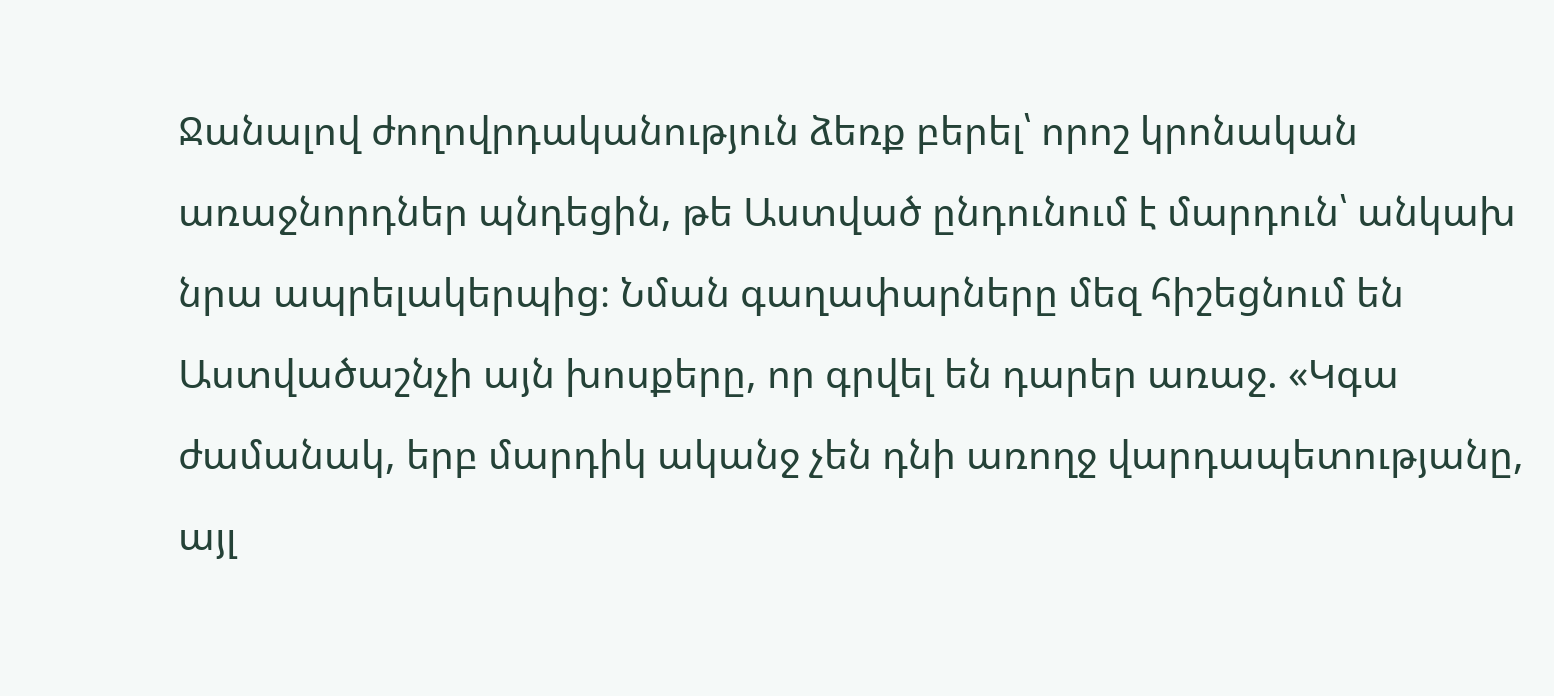Ջանալով ժողովրդականություն ձեռք բերել՝ որոշ կրոնական առաջնորդներ պնդեցին, թե Աստված ընդունում է մարդուն՝ անկախ նրա ապրելակերպից։ Նման գաղափարները մեզ հիշեցնում են Աստվածաշնչի այն խոսքերը, որ գրվել են դարեր առաջ. «Կգա ժամանակ, երբ մարդիկ ականջ չեն դնի առողջ վարդապետությանը, այլ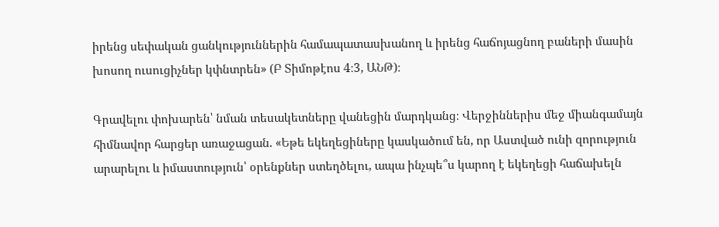իրենց սեփական ցանկություններին համապատասխանող և իրենց հաճոյացնող բաների մասին խոսող ուսուցիչներ կփնտրեն» (Բ Տիմոթէոս 4։3, ԱՆԹ)։

Գրավելու փոխարեն՝ նման տեսակետները վանեցին մարդկանց։ Վերջիններիս մեջ միանգամայն հիմնավոր հարցեր առաջացան. «Եթե եկեղեցիները կասկածում են, որ Աստված ունի զորություն արարելու և իմաստություն՝ օրենքներ ստեղծելու, ապա ինչպե՞ս կարող է եկեղեցի հաճախելն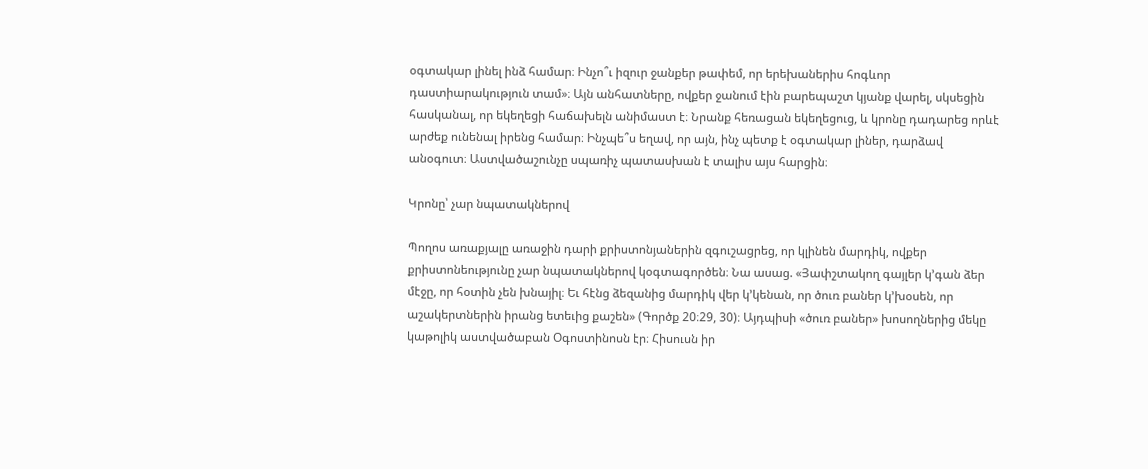օգտակար լինել ինձ համար։ Ինչո՞ւ իզուր ջանքեր թափեմ, որ երեխաներիս հոգևոր դաստիարակություն տամ»։ Այն անհատները, ովքեր ջանում էին բարեպաշտ կյանք վարել, սկսեցին հասկանալ, որ եկեղեցի հաճախելն անիմաստ է։ Նրանք հեռացան եկեղեցուց, և կրոնը դադարեց որևէ արժեք ունենալ իրենց համար։ Ինչպե՞ս եղավ, որ այն, ինչ պետք է օգտակար լիներ, դարձավ անօգուտ։ Աստվածաշունչը սպառիչ պատասխան է տալիս այս հարցին։

Կրոնը՝ չար նպատակներով

Պողոս առաքյալը առաջին դարի քրիստոնյաներին զգուշացրեց, որ կլինեն մարդիկ, ովքեր քրիստոնեությունը չար նպատակներով կօգտագործեն։ Նա ասաց. «Յափշտակող գայլեր կ’գան ձեր մէջը, որ հօտին չեն խնայիլ։ Եւ հէնց ձեզանից մարդիկ վեր կ’կենան, որ ծուռ բաներ կ’խօսեն, որ աշակերտներին իրանց ետեւից քաշեն» (Գործք 20։29, 30)։ Այդպիսի «ծուռ բաներ» խոսողներից մեկը կաթոլիկ աստվածաբան Օգոստինոսն էր։ Հիսուսն իր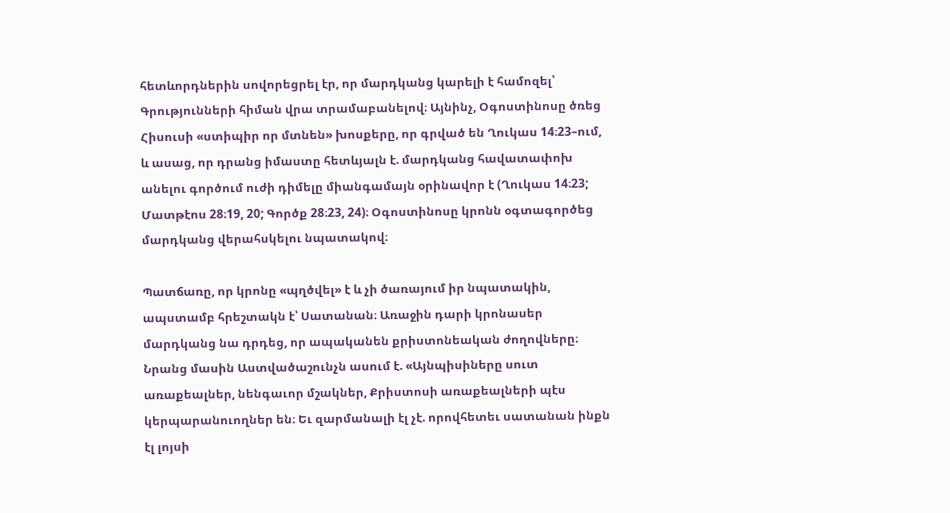հետևորդներին սովորեցրել էր, որ մարդկանց կարելի է համոզել՝ Գրությունների հիման վրա տրամաբանելով։ Այնինչ, Օգոստինոսը ծռեց Հիսուսի «ստիպիր որ մտնեն» խոսքերը, որ գրված են Ղուկաս 14։23–ում, և ասաց, որ դրանց իմաստը հետևյալն է. մարդկանց հավատափոխ անելու գործում ուժի դիմելը միանգամայն օրինավոր է (Ղուկաս 14։23; Մատթէոս 28։19, 20; Գործք 28։23, 24)։ Օգոստինոսը կրոնն օգտագործեց մարդկանց վերահսկելու նպատակով։

Պատճառը, որ կրոնը «պղծվել» է և չի ծառայում իր նպատակին, ապստամբ հրեշտակն է՝ Սատանան։ Առաջին դարի կրոնասեր մարդկանց նա դրդեց, որ ապականեն քրիստոնեական ժողովները։ Նրանց մասին Աստվածաշունչն ասում է. «Այնպիսիները սուտ առաքեալներ, նենգաւոր մշակներ, Քրիստոսի առաքեալների պէս կերպարանուողներ են։ Եւ զարմանալի էլ չէ. որովհետեւ սատանան ինքն էլ լոյսի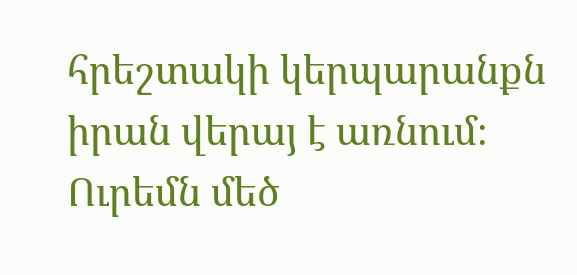հրեշտակի կերպարանքն իրան վերայ է առնում։ Ուրեմն մեծ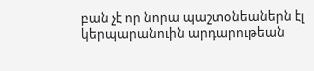բան չէ որ նորա պաշտօնեաներն էլ կերպարանուին արդարութեան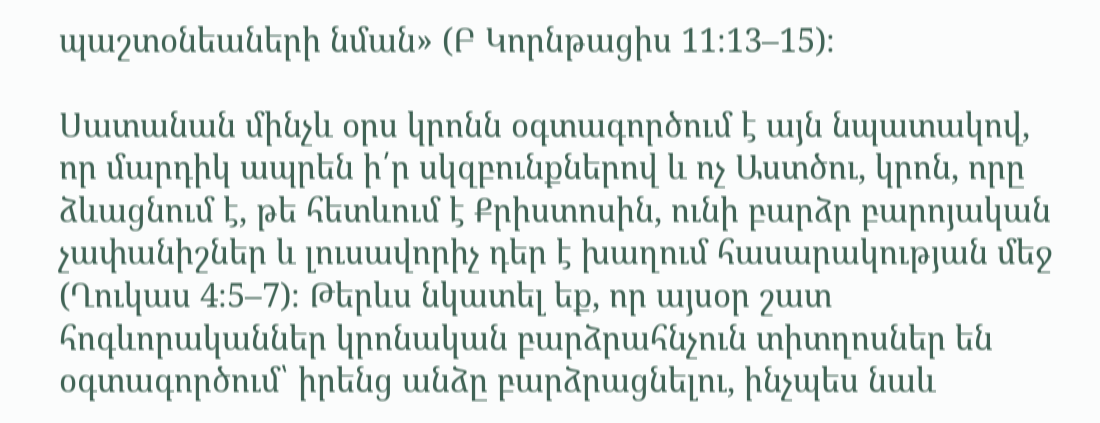պաշտօնեաների նման» (Բ Կորնթացիս 11։13–15)։

Սատանան մինչև օրս կրոնն օգտագործում է այն նպատակով, որ մարդիկ ապրեն ի՛ր սկզբունքներով և ոչ Աստծու, կրոն, որը ձևացնում է, թե հետևում է Քրիստոսին, ունի բարձր բարոյական չափանիշներ և լուսավորիչ դեր է խաղում հասարակության մեջ (Ղուկաս 4։5–7)։ Թերևս նկատել եք, որ այսօր շատ հոգևորականներ կրոնական բարձրահնչուն տիտղոսներ են օգտագործում՝ իրենց անձը բարձրացնելու, ինչպես նաև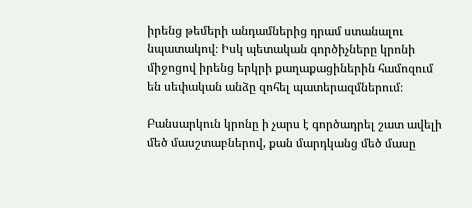իրենց թեմերի անդամներից դրամ ստանալու նպատակով։ Իսկ պետական գործիչները կրոնի միջոցով իրենց երկրի քաղաքացիներին համոզում են սեփական անձը զոհել պատերազմներում։

Բանսարկուն կրոնը ի չարս է գործադրել շատ ավելի մեծ մասշտաբներով, քան մարդկանց մեծ մասը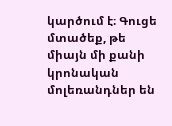կարծում է։ Գուցե մտածեք, թե միայն մի քանի կրոնական մոլեռանդներ են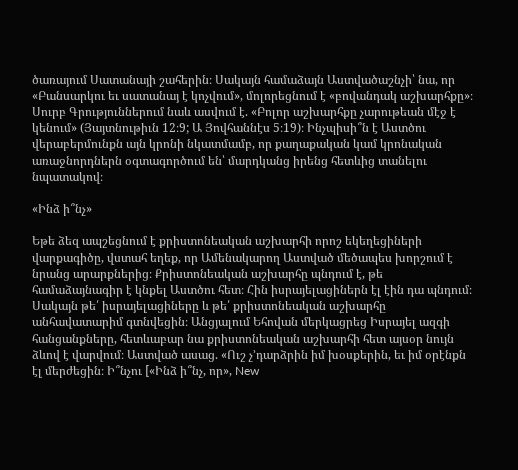ծառայում Սատանայի շահերին։ Սակայն համաձայն Աստվածաշնչի՝ նա, որ «Բանսարկու եւ սատանայ է կոչվում», մոլորեցնում է «բովանդակ աշխարհքը»։ Սուրբ Գրություններում նաև ասվում է. «Բոլոր աշխարհքը չարութեան մէջ է կենում» (Յայտնութիւն 12։9; Ա Յովհաննէս 5։19)։ Ինչպիսի՞ն է Աստծու վերաբերմունքն այն կրոնի նկատմամբ, որ քաղաքական կամ կրոնական առաջնորդներն օգտագործում են՝ մարդկանց իրենց հետևից տանելու նպատակով։

«Ինձ ի՞նչ»

Եթե ձեզ ապշեցնում է քրիստոնեական աշխարհի որոշ եկեղեցիների վարքագիծը, վստահ եղեք, որ Ամենակարող Աստված մեծապես խորշում է նրանց արարքներից։ Քրիստոնեական աշխարհը պնդում է, թե համաձայնագիր է կնքել Աստծու հետ։ Հին իսրայելացիներն էլ էին դա պնդում։ Սակայն թե՛ իսրայելացիները և թե՛ քրիստոնեական աշխարհը անհավատարիմ գտնվեցին։ Անցյալում Եհովան մերկացրեց Իսրայել ազգի հանցանքները, հետևաբար նա քրիստոնեական աշխարհի հետ այսօր նույն ձևով է վարվում։ Աստված ասաց. «Ուշ չ’դարձրին իմ խօսքերին, եւ իմ օրէնքն էլ մերժեցին։ Ի՞նչու [«Ինձ ի՞նչ, որ», New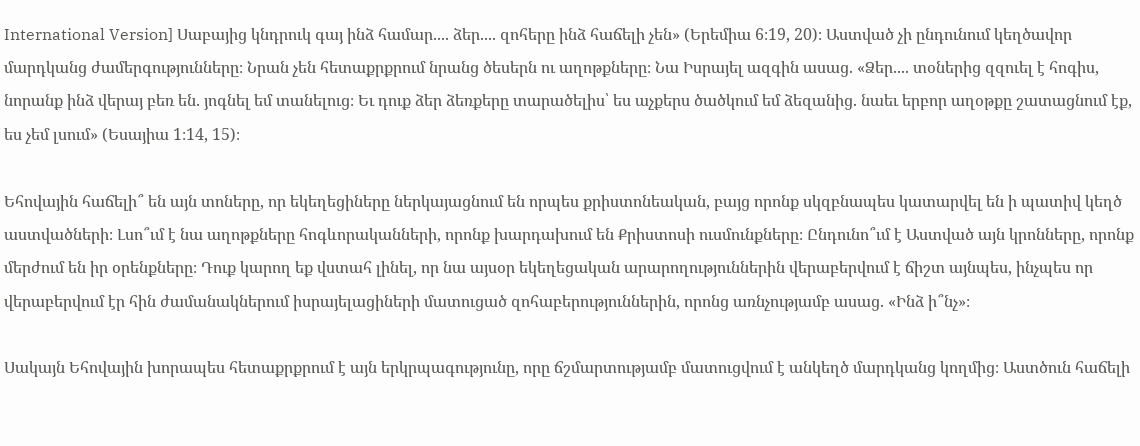International Version] Սաբայից կնդրուկ գայ ինձ համար.... ձեր.... զոհերը ինձ հաճելի չեն» (Երեմիա 6։19, 20)։ Աստված չի ընդունում կեղծավոր մարդկանց ժամերգությունները։ Նրան չեն հետաքրքրում նրանց ծեսերն ու աղոթքները։ Նա Իսրայել ազգին ասաց. «Ձեր.... տօներից զզուել է հոգիս, նորանք ինձ վերայ բեռ են. յոգնել եմ տանելուց։ Եւ դուք ձեր ձեռքերը տարածելիս՝ ես աչքերս ծածկում եմ ձեզանից. նաեւ երբոր աղօթքը շատացնում էք, ես չեմ լսում» (Եսայիա 1։14, 15)։

Եհովային հաճելի՞ են այն տոները, որ եկեղեցիները ներկայացնում են որպես քրիստոնեական, բայց որոնք սկզբնապես կատարվել են ի պատիվ կեղծ աստվածների։ Լսո՞ւմ է նա աղոթքները հոգևորականների, որոնք խարդախում են Քրիստոսի ուսմունքները։ Ընդունո՞ւմ է Աստված այն կրոնները, որոնք մերժում են իր օրենքները։ Դուք կարող եք վստահ լինել, որ նա այսօր եկեղեցական արարողություններին վերաբերվում է ճիշտ այնպես, ինչպես որ վերաբերվում էր հին ժամանակներում իսրայելացիների մատուցած զոհաբերություններին, որոնց առնչությամբ ասաց. «Ինձ ի՞նչ»։

Սակայն Եհովային խորապես հետաքրքրում է այն երկրպագությունը, որը ճշմարտությամբ մատուցվում է անկեղծ մարդկանց կողմից։ Աստծուն հաճելի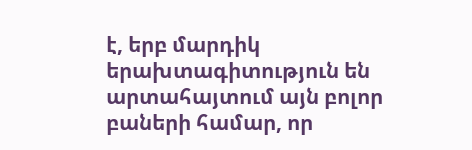է, երբ մարդիկ երախտագիտություն են արտահայտում այն բոլոր բաների համար, որ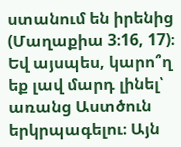ստանում են իրենից (Մաղաքիա 3։16, 17)։ Եվ այսպես, կարո՞ղ եք լավ մարդ լինել՝ առանց Աստծուն երկրպագելու։ Այն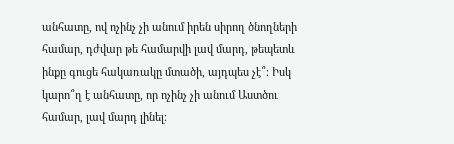անհատը, ով ոչինչ չի անում իրեն սիրող ծնողների համար, դժվար թե համարվի լավ մարդ, թեպետև ինքը գուցե հակառակը մտածի, այդպես չէ՞։ Իսկ կարո՞ղ է անհատը, որ ոչինչ չի անում Աստծու համար, լավ մարդ լինել։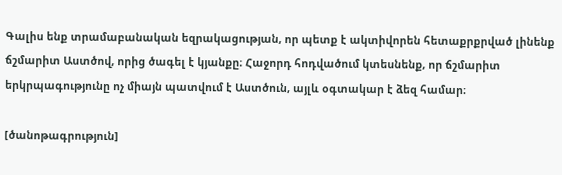Գալիս ենք տրամաբանական եզրակացության, որ պետք է ակտիվորեն հետաքրքրված լինենք ճշմարիտ Աստծով, որից ծագել է կյանքը։ Հաջորդ հոդվածում կտեսնենք, որ ճշմարիտ երկրպագությունը ոչ միայն պատվում է Աստծուն, այլև օգտակար է ձեզ համար։

[ծանոթագրություն]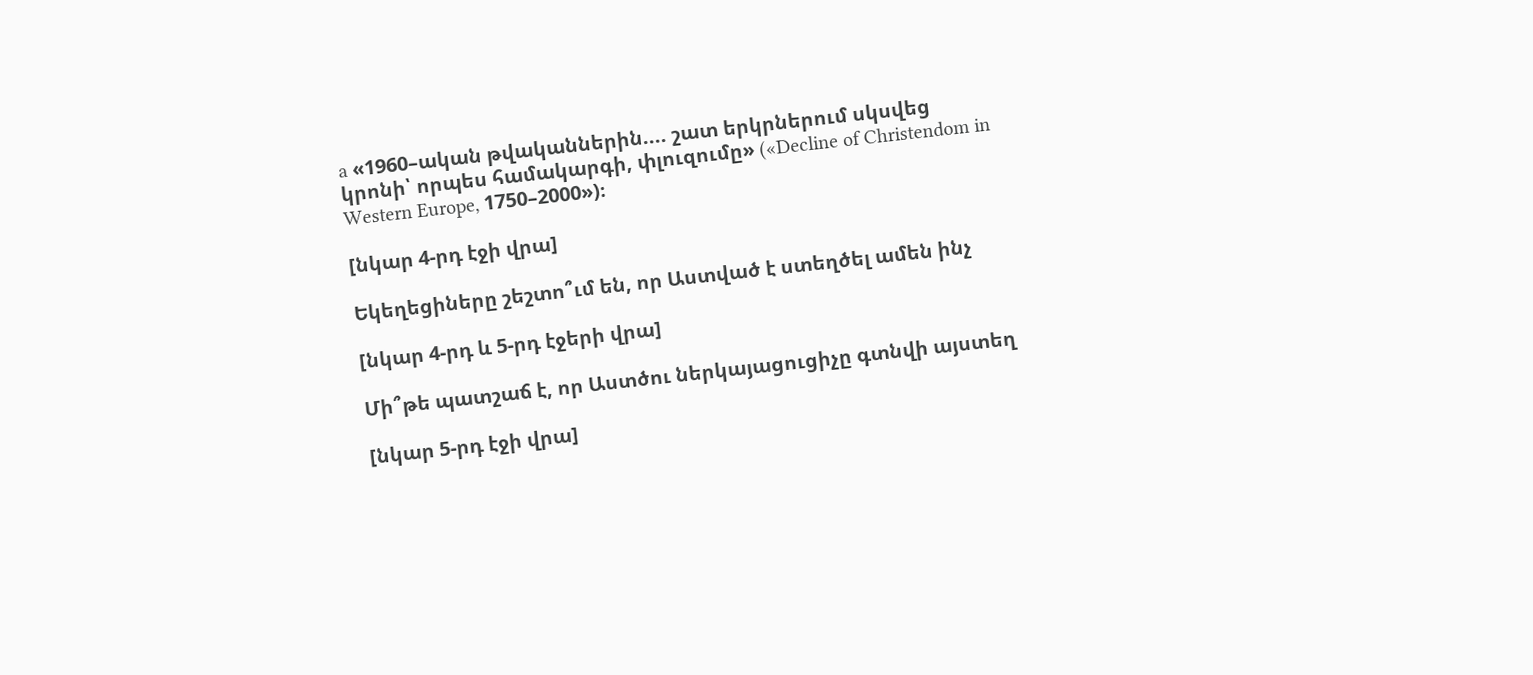a «1960–ական թվականներին.... շատ երկրներում սկսվեց կրոնի՝ որպես համակարգի, փլուզումը» («Decline of Christendom in Western Europe, 1750–2000»)։

[նկար 4-րդ էջի վրա]

Եկեղեցիները շեշտո՞ւմ են, որ Աստված է ստեղծել ամեն ինչ

[նկար 4-րդ և 5-րդ էջերի վրա]

Մի՞թե պատշաճ է, որ Աստծու ներկայացուցիչը գտնվի այստեղ

[նկար 5-րդ էջի վրա]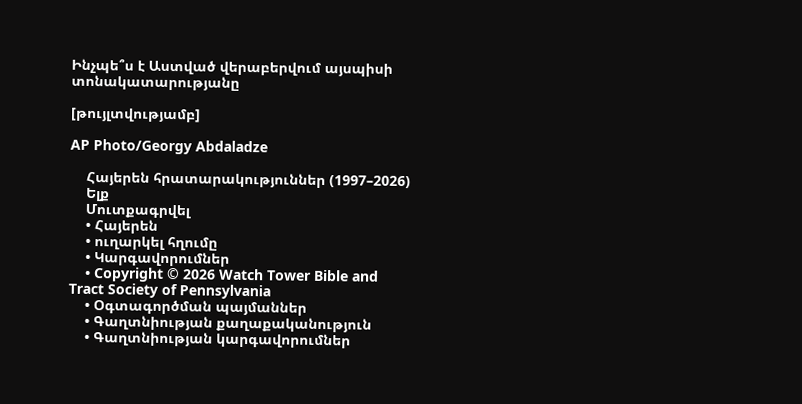Ինչպե՞ս է Աստված վերաբերվում այսպիսի տոնակատարությանը

[թույլտվությամբ]

AP Photo/Georgy Abdaladze

    Հայերեն հրատարակություններ (1997–2026)
    Ելք
    Մուտքագրվել
    • Հայերեն
    • ուղարկել հղումը
    • Կարգավորումներ
    • Copyright © 2026 Watch Tower Bible and Tract Society of Pennsylvania
    • Օգտագործման պայմաններ
    • Գաղտնիության քաղաքականություն
    • Գաղտնիության կարգավորումներ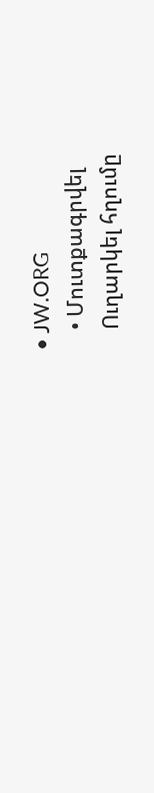• JW.ORG
    • Մուտքագրվել
    Ուղարկել հղումը